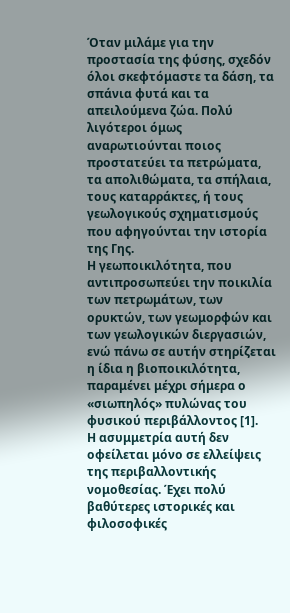Όταν μιλάμε για την προστασία της φύσης, σχεδόν όλοι σκεφτόμαστε τα δάση, τα σπάνια φυτά και τα απειλούμενα ζώα. Πολύ λιγότεροι όμως αναρωτιούνται ποιος προστατεύει τα πετρώματα, τα απολιθώματα, τα σπήλαια, τους καταρράκτες, ή τους γεωλογικούς σχηματισμούς που αφηγούνται την ιστορία της Γης.
Η γεωποικιλότητα, που αντιπροσωπεύει την ποικιλία των πετρωμάτων, των ορυκτών, των γεωμορφών και των γεωλογικών διεργασιών, ενώ πάνω σε αυτήν στηρίζεται η ίδια η βιοποικιλότητα, παραμένει μέχρι σήμερα ο «σιωπηλός» πυλώνας του φυσικού περιβάλλοντος [1].
Η ασυμμετρία αυτή δεν οφείλεται μόνο σε ελλείψεις της περιβαλλοντικής νομοθεσίας. Έχει πολύ βαθύτερες ιστορικές και φιλοσοφικές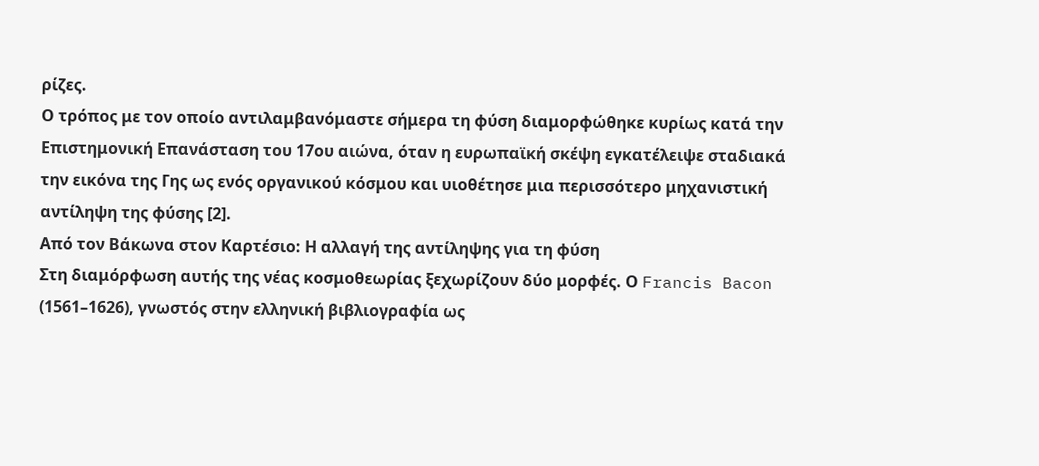ρίζες.
Ο τρόπος με τον οποίο αντιλαμβανόμαστε σήμερα τη φύση διαμορφώθηκε κυρίως κατά την Επιστημονική Επανάσταση του 17ου αιώνα, όταν η ευρωπαϊκή σκέψη εγκατέλειψε σταδιακά την εικόνα της Γης ως ενός οργανικού κόσμου και υιοθέτησε μια περισσότερο μηχανιστική αντίληψη της φύσης [2].
Από τον Βάκωνα στον Καρτέσιο: Η αλλαγή της αντίληψης για τη φύση
Στη διαμόρφωση αυτής της νέας κοσμοθεωρίας ξεχωρίζουν δύο μορφές. Ο Francis Bacon (1561–1626), γνωστός στην ελληνική βιβλιογραφία ως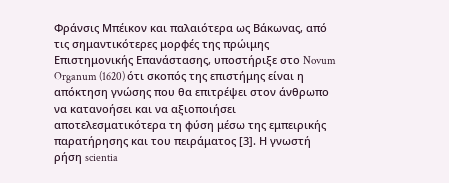Φράνσις Μπέικον και παλαιότερα ως Βάκωνας, από τις σημαντικότερες μορφές της πρώιμης Επιστημονικής Επανάστασης, υποστήριξε στο Novum Organum (1620) ότι σκοπός της επιστήμης είναι η απόκτηση γνώσης που θα επιτρέψει στον άνθρωπο να κατανοήσει και να αξιοποιήσει αποτελεσματικότερα τη φύση μέσω της εμπειρικής παρατήρησης και του πειράματος [3]. Η γνωστή ρήση scientia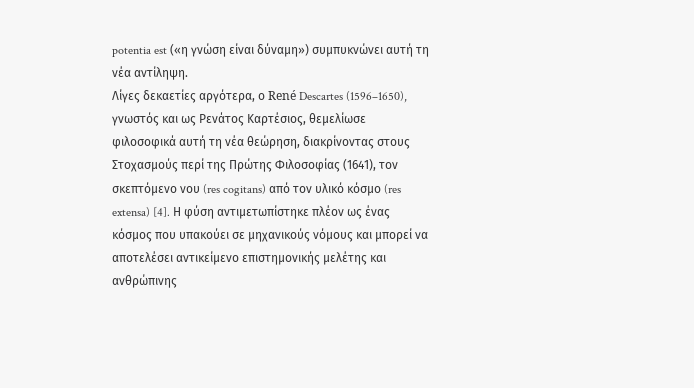potentia est («η γνώση είναι δύναμη») συμπυκνώνει αυτή τη νέα αντίληψη.
Λίγες δεκαετίες αργότερα, ο René Descartes (1596–1650), γνωστός και ως Ρενάτος Καρτέσιος, θεμελίωσε φιλοσοφικά αυτή τη νέα θεώρηση, διακρίνοντας στους Στοχασμούς περί της Πρώτης Φιλοσοφίας (1641), τον σκεπτόμενο νου (res cogitans) από τον υλικό κόσμο (res extensa) [4]. Η φύση αντιμετωπίστηκε πλέον ως ένας κόσμος που υπακούει σε μηχανικούς νόμους και μπορεί να αποτελέσει αντικείμενο επιστημονικής μελέτης και ανθρώπινης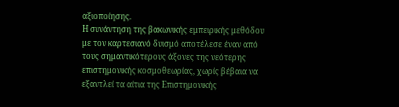αξιοποίησης.
Η συνάντηση της βακωνικής εμπειρικής μεθόδου με τον καρτεσιανό δυισμό αποτέλεσε έναν από τους σημαντικότερους άξονες της νεότερης επιστημονικής κοσμοθεωρίας, χωρίς βέβαια να εξαντλεί τα αίτια της Επιστημονικής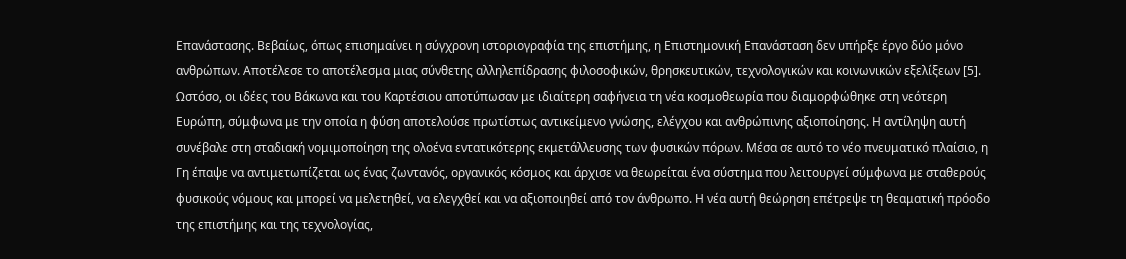Επανάστασης. Βεβαίως, όπως επισημαίνει η σύγχρονη ιστοριογραφία της επιστήμης, η Επιστημονική Επανάσταση δεν υπήρξε έργο δύο μόνο ανθρώπων. Αποτέλεσε το αποτέλεσμα μιας σύνθετης αλληλεπίδρασης φιλοσοφικών, θρησκευτικών, τεχνολογικών και κοινωνικών εξελίξεων [5].
Ωστόσο, οι ιδέες του Βάκωνα και του Καρτέσιου αποτύπωσαν με ιδιαίτερη σαφήνεια τη νέα κοσμοθεωρία που διαμορφώθηκε στη νεότερη Ευρώπη, σύμφωνα με την οποία η φύση αποτελούσε πρωτίστως αντικείμενο γνώσης, ελέγχου και ανθρώπινης αξιοποίησης. Η αντίληψη αυτή συνέβαλε στη σταδιακή νομιμοποίηση της ολοένα εντατικότερης εκμετάλλευσης των φυσικών πόρων. Μέσα σε αυτό το νέο πνευματικό πλαίσιο, η Γη έπαψε να αντιμετωπίζεται ως ένας ζωντανός, οργανικός κόσμος και άρχισε να θεωρείται ένα σύστημα που λειτουργεί σύμφωνα με σταθερούς φυσικούς νόμους και μπορεί να μελετηθεί, να ελεγχθεί και να αξιοποιηθεί από τον άνθρωπο. Η νέα αυτή θεώρηση επέτρεψε τη θεαματική πρόοδο της επιστήμης και της τεχνολογίας,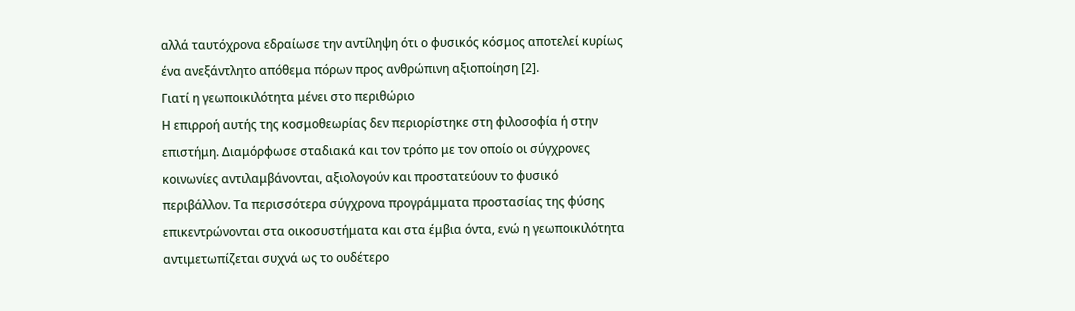αλλά ταυτόχρονα εδραίωσε την αντίληψη ότι ο φυσικός κόσμος αποτελεί κυρίως ένα ανεξάντλητο απόθεμα πόρων προς ανθρώπινη αξιοποίηση [2].
Γιατί η γεωποικιλότητα μένει στο περιθώριο
Η επιρροή αυτής της κοσμοθεωρίας δεν περιορίστηκε στη φιλοσοφία ή στην επιστήμη. Διαμόρφωσε σταδιακά και τον τρόπο με τον οποίο οι σύγχρονες κοινωνίες αντιλαμβάνονται, αξιολογούν και προστατεύουν το φυσικό περιβάλλον. Τα περισσότερα σύγχρονα προγράμματα προστασίας της φύσης επικεντρώνονται στα οικοσυστήματα και στα έμβια όντα, ενώ η γεωποικιλότητα αντιμετωπίζεται συχνά ως το ουδέτερο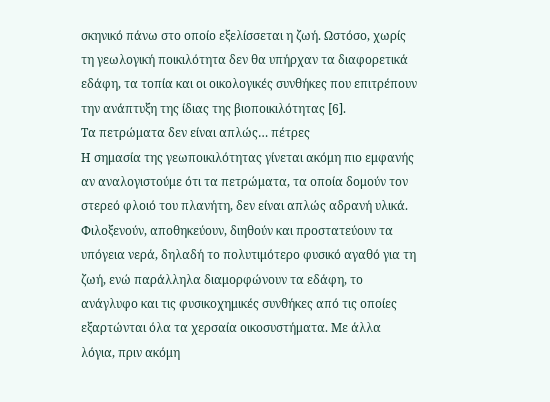σκηνικό πάνω στο οποίο εξελίσσεται η ζωή. Ωστόσο, χωρίς τη γεωλογική ποικιλότητα δεν θα υπήρχαν τα διαφορετικά εδάφη, τα τοπία και οι οικολογικές συνθήκες που επιτρέπουν την ανάπτυξη της ίδιας της βιοποικιλότητας [6].
Τα πετρώματα δεν είναι απλώς… πέτρες
Η σημασία της γεωποικιλότητας γίνεται ακόμη πιο εμφανής αν αναλογιστούμε ότι τα πετρώματα, τα οποία δομούν τον στερεό φλοιό του πλανήτη, δεν είναι απλώς αδρανή υλικά. Φιλοξενούν, αποθηκεύουν, διηθούν και προστατεύουν τα υπόγεια νερά, δηλαδή το πολυτιμότερο φυσικό αγαθό για τη ζωή, ενώ παράλληλα διαμορφώνουν τα εδάφη, το ανάγλυφο και τις φυσικοχημικές συνθήκες από τις οποίες εξαρτώνται όλα τα χερσαία οικοσυστήματα. Με άλλα λόγια, πριν ακόμη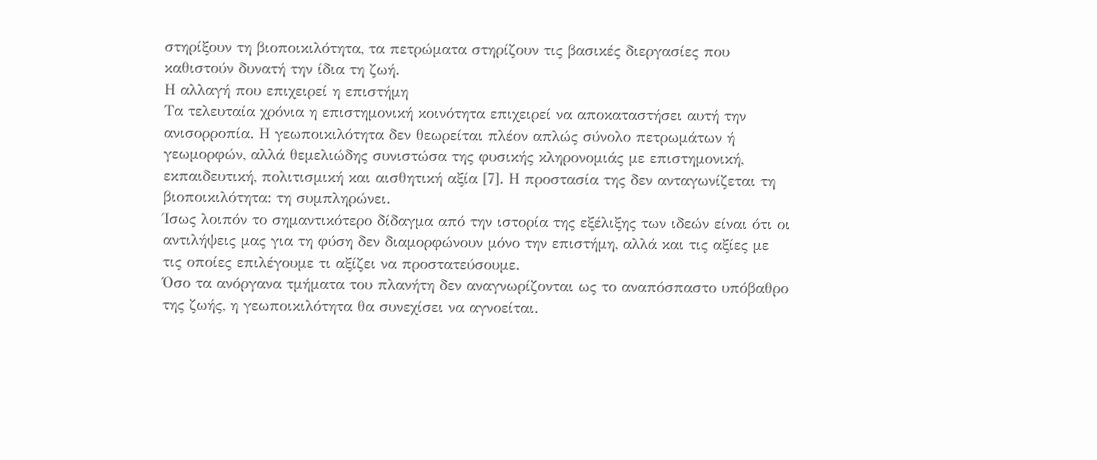στηρίξουν τη βιοποικιλότητα, τα πετρώματα στηρίζουν τις βασικές διεργασίες που καθιστούν δυνατή την ίδια τη ζωή.
Η αλλαγή που επιχειρεί η επιστήμη
Τα τελευταία χρόνια η επιστημονική κοινότητα επιχειρεί να αποκαταστήσει αυτή την ανισορροπία. Η γεωποικιλότητα δεν θεωρείται πλέον απλώς σύνολο πετρωμάτων ή γεωμορφών, αλλά θεμελιώδης συνιστώσα της φυσικής κληρονομιάς με επιστημονική, εκπαιδευτική, πολιτισμική και αισθητική αξία [7]. Η προστασία της δεν ανταγωνίζεται τη βιοποικιλότητα: τη συμπληρώνει.
Ίσως λοιπόν το σημαντικότερο δίδαγμα από την ιστορία της εξέλιξης των ιδεών είναι ότι οι αντιλήψεις μας για τη φύση δεν διαμορφώνουν μόνο την επιστήμη, αλλά και τις αξίες με τις οποίες επιλέγουμε τι αξίζει να προστατεύσουμε.
Όσο τα ανόργανα τμήματα του πλανήτη δεν αναγνωρίζονται ως το αναπόσπαστο υπόβαθρο της ζωής, η γεωποικιλότητα θα συνεχίσει να αγνοείται.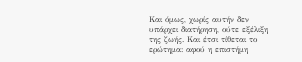Και όμως, χωρίς αυτήν δεν υπάρχει διατήρηση, ούτε εξέλιξη της ζωής. Και έτσι τίθεται το ερώτημα: αφού η επιστήμη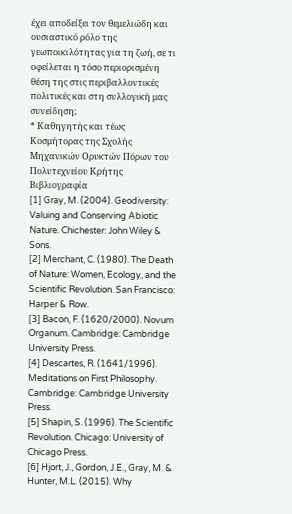έχει αποδείξει τον θεμελιώδη και ουσιαστικό ρόλο της γεωποικιλότητας για τη ζωή, σε τι οφείλεται η τόσο περιορισμένη θέση της στις περιβαλλοντικές πολιτικές και στη συλλογική μας συνείδηση;
* Καθηγητής και τέως Κοσμήτορας της Σχολής Μηχανικών Ορυκτών Πόρων του Πολυτεχνείου Κρήτης
Βιβλιογραφία
[1] Gray, M. (2004). Geodiversity: Valuing and Conserving Abiotic Nature. Chichester: John Wiley & Sons.
[2] Merchant, C. (1980). The Death of Nature: Women, Ecology, and the Scientific Revolution. San Francisco: Harper & Row.
[3] Bacon, F. (1620/2000). Novum Organum. Cambridge: Cambridge University Press.
[4] Descartes, R. (1641/1996). Meditations on First Philosophy. Cambridge: Cambridge University Press.
[5] Shapin, S. (1996). The Scientific Revolution. Chicago: University of Chicago Press.
[6] Hjort, J., Gordon, J.E., Gray, M. & Hunter, M.L. (2015). Why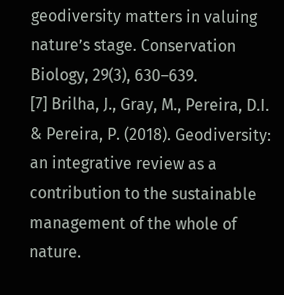geodiversity matters in valuing nature’s stage. Conservation Biology, 29(3), 630–639.
[7] Brilha, J., Gray, M., Pereira, D.I. & Pereira, P. (2018). Geodiversity: an integrative review as a contribution to the sustainable management of the whole of nature.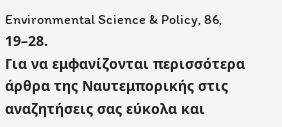Environmental Science & Policy, 86, 19–28.
Για να εμφανίζονται περισσότερα άρθρα της Ναυτεμπορικής στις αναζητήσεις σας εύκολα και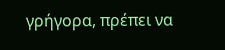γρήγορα, πρέπει να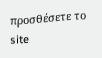προσθέσετε το site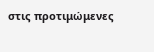στις προτιμώμενες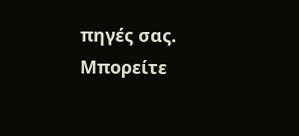πηγές σας. Μπορείτε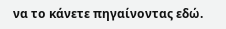να το κάνετε πηγαίνοντας εδώ.